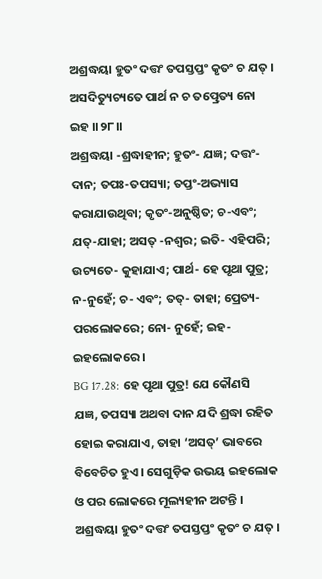ଅଶ୍ରଦ୍ଧୟା ହୁତଂ ଦତ୍ତଂ ତପସ୍ତପ୍ତଂ କୃତଂ ଚ ଯତ୍ ।
ଅସଦିତ୍ୟୁଚ୍ୟତେ ପାର୍ଥ ନ ଚ ତତ୍ପ୍ରେତ୍ୟ ନୋ ଇହ ।।୨୮।।
ଅଶ୍ରଦ୍ଧୟା -ଶ୍ରଦ୍ଧାହୀନ; ହୁତଂ- ଯଜ୍ଞ; ଦତ୍ତଂ-ଦାନ; ତପଃ-ତପସ୍ୟା; ତପ୍ତଂ-ଅଭ୍ୟାସ କରାଯାଉଥିବା; କୃତଂ-ଅନୁଷ୍ଠିତ; ଚ-ଏବଂ; ଯତ୍-ଯାହା; ଅସତ୍ -ନଶ୍ୱର; ଇତି- ଏହିପରି; ଉଚ୍ୟତେ- କୁହାଯାଏ; ପାର୍ଥ- ହେ ପୃଥା ପୁତ୍ର; ନ-ନୁହେଁ; ଚ- ଏବଂ; ତତ୍- ତାହା; ପ୍ରେତ୍ୟ- ପରଲୋକରେ; ନୋ- ନୁହେଁ; ଇହ- ଇହଲୋକରେ ।
BG 17.28: ହେ ପୃଥା ପୁତ୍ର! ଯେ କୌଣସି ଯଜ୍ଞ, ତପସ୍ୟା ଅଥବା ଦାନ ଯଦି ଶ୍ରଦ୍ଧା ରହିତ ହୋଇ କରାଯାଏ, ତାହା ‘ଅସତ୍’ ଭାବରେ ବିବେଚିତ ହୁଏ । ସେଗୁଡ଼ିକ ଉଭୟ ଇହଲୋକ ଓ ପର ଲୋକରେ ମୂଲ୍ୟହୀନ ଅଟନ୍ତି ।
ଅଶ୍ରଦ୍ଧୟା ହୁତଂ ଦତ୍ତଂ ତପସ୍ତପ୍ତଂ କୃତଂ ଚ ଯତ୍ ।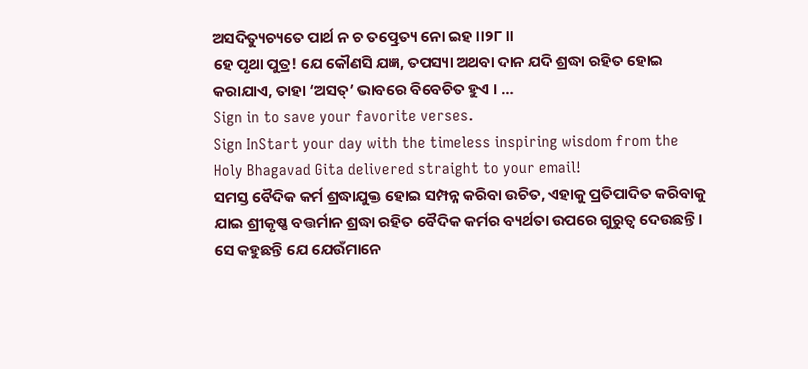ଅସଦିତ୍ୟୁଚ୍ୟତେ ପାର୍ଥ ନ ଚ ତତ୍ପ୍ରେତ୍ୟ ନୋ ଇହ ।।୨୮।।
ହେ ପୃଥା ପୁତ୍ର! ଯେ କୌଣସି ଯଜ୍ଞ, ତପସ୍ୟା ଅଥବା ଦାନ ଯଦି ଶ୍ରଦ୍ଧା ରହିତ ହୋଇ କରାଯାଏ, ତାହା ‘ଅସତ୍’ ଭାବରେ ବିବେଚିତ ହୁଏ । …
Sign in to save your favorite verses.
Sign InStart your day with the timeless inspiring wisdom from the Holy Bhagavad Gita delivered straight to your email!
ସମସ୍ତ ବୈଦିକ କର୍ମ ଶ୍ରଦ୍ଧାଯୁକ୍ତ ହୋଇ ସମ୍ପନ୍ନ କରିବା ଉଚିତ, ଏହାକୁ ପ୍ରତିପାଦିତ କରିବାକୁ ଯାଇ ଶ୍ରୀକୃଷ୍ଣ ବତ୍ତର୍ମାନ ଶ୍ରଦ୍ଧା ରହିତ ବୈଦିକ କର୍ମର ବ୍ୟର୍ଥତା ଉପରେ ଗୁରୁତ୍ୱ ଦେଉଛନ୍ତି । ସେ କହୁଛନ୍ତି ଯେ ଯେଉଁମାନେ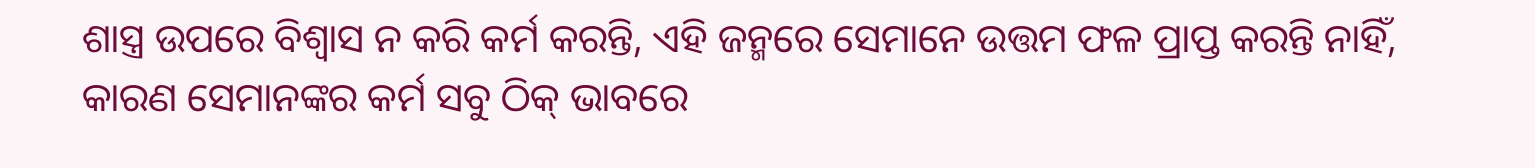ଶାସ୍ତ୍ର ଉପରେ ବିଶ୍ୱାସ ନ କରି କର୍ମ କରନ୍ତି, ଏହି ଜନ୍ମରେ ସେମାନେ ଉତ୍ତମ ଫଳ ପ୍ରାପ୍ତ କରନ୍ତି ନାହିଁ, କାରଣ ସେମାନଙ୍କର କର୍ମ ସବୁ ଠିକ୍ ଭାବରେ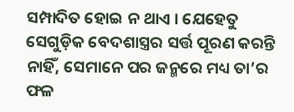ସମ୍ପାଦିତ ହୋଇ ନ ଥାଏ । ଯେହେତୁ ସେଗୁଡ଼ିକ ବେଦଶାସ୍ତ୍ରର ସର୍ତ୍ତ ପୂରଣ କରନ୍ତି ନାହିଁ, ସେମାନେ ପର ଜନ୍ମରେ ମଧ୍ୟ ତା’ର ଫଳ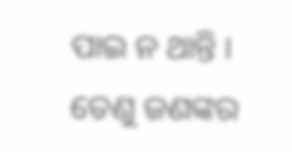ପାଇ ନ ଥାନ୍ତି । ତେଣୁ ଜଣଙ୍କର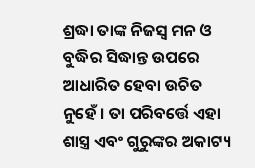ଶ୍ରଦ୍ଧା ତାଙ୍କ ନିଜସ୍ୱ ମନ ଓ ବୁଦ୍ଧିର ସିଦ୍ଧାନ୍ତ ଉପରେ ଆଧାରିତ ହେବା ଉଚିତ ନୁହେଁ । ତା ପରିବର୍ତ୍ତେ ଏହା ଶାସ୍ତ୍ର ଏବଂ ଗୁରୁଙ୍କର ଅକାଟ୍ୟ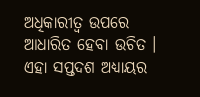ଅଧିକାରୀତ୍ୱ ଉପରେ ଆଧାରିତ ହେବା ଉଚିତ । ଏହା ସପ୍ତଦଶ ଅଧ୍ୟାୟର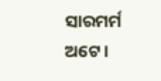ସାରମର୍ମ ଅଟେ ।